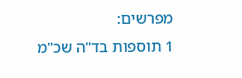מפרשים:
1 תוספות בד"ה שכ"מ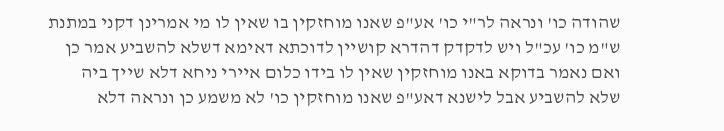שהודה כו' ונראה לר"י כו' אע"פ שאנו מוחזקין בו שאין לו מי אמרינן דקני במתנת ש"מ כו' עכ"ל ויש לדקדק דהדרא קושיין לדוכתא דאימא דשלא להשביע אמר כן ואם נאמר בדוקא באנו מוחזקין שאין לו בידו כלום איירי ניחא דלא שייך ביה שלא להשביע אבל לישנא דאע"פ שאנו מוחזקין כו' לא משמע כן ונראה דלא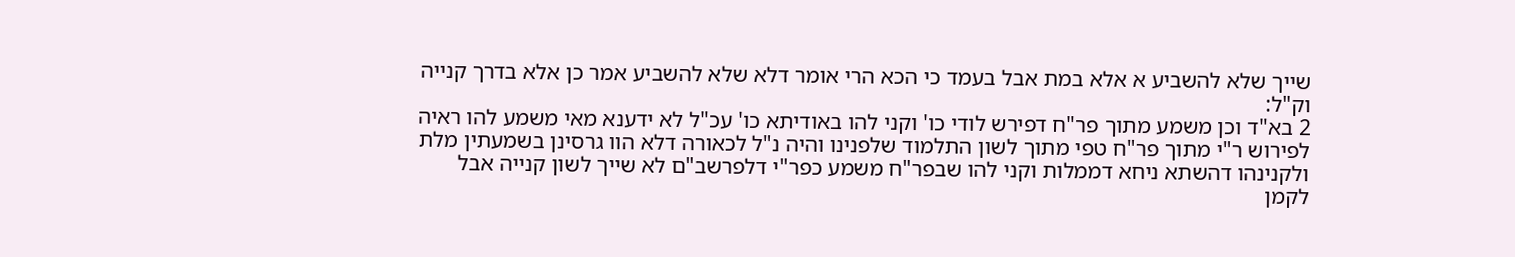שייך שלא להשביע א אלא במת אבל בעמד כי הכא הרי אומר דלא שלא להשביע אמר כן אלא בדרך קנייה וק"ל:
2 בא"ד וכן משמע מתוך פר"ח דפירש לודי כו' וקני להו באודיתא כו' עכ"ל לא ידענא מאי משמע להו ראיה לפירוש ר"י מתוך פר"ח טפי מתוך לשון התלמוד שלפנינו והיה נ"ל לכאורה דלא הוו גרסינן בשמעתין מלת ולקנינהו דהשתא ניחא דממלות וקני להו שבפר"ח משמע כפר"י דלפרשב"ם לא שייך לשון קנייה אבל לקמן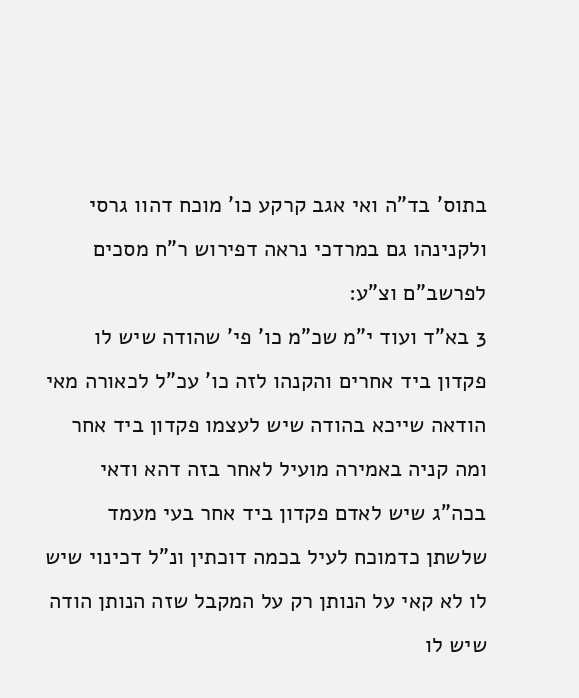בתוס' בד"ה ואי אגב קרקע כו' מוכח דהוו גרסי ולקנינהו גם במרדכי נראה דפירוש ר"ח מסכים לפרשב"ם וצ"ע:
3 בא"ד ועוד י"מ שכ"מ כו' פי' שהודה שיש לו פקדון ביד אחרים והקנהו לזה כו' עכ"ל לכאורה מאי הודאה שייכא בהודה שיש לעצמו פקדון ביד אחר ומה קניה באמירה מועיל לאחר בזה דהא ודאי בכה"ג שיש לאדם פקדון ביד אחר בעי מעמד שלשתן כדמוכח לעיל בכמה דוכתין ונ"ל דכינוי שיש לו לא קאי על הנותן רק על המקבל שזה הנותן הודה שיש לו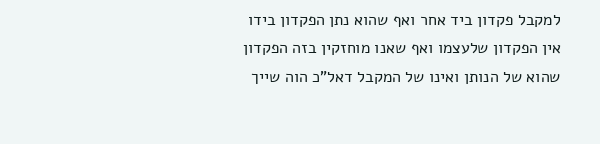למקבל פקדון ביד אחר ואף שהוא נתן הפקדון בידו אין הפקדון שלעצמו ואף שאנו מוחזקין בזה הפקדון שהוא של הנותן ואינו של המקבל דאל"כ הוה שייך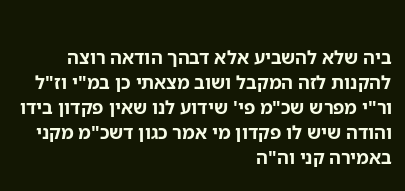ביה שלא להשביע אלא דבהך הודאה רוצה להקנות לזה המקבל ושוב מצאתי כן במ"י וז"ל ור"י מפרש שכ"מ פי' שידוע לנו שאין פקדון בידו והודה שיש לו פקדון מי אמר כגון דשכ"מ מקני באמירה קני וה"ה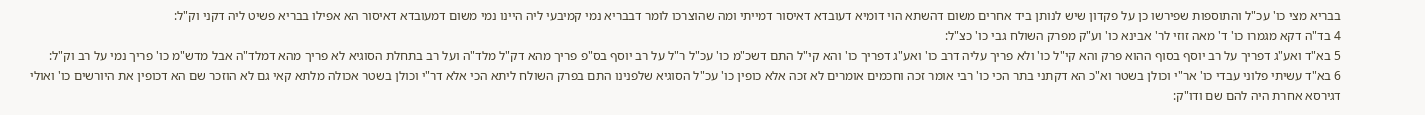בבריא מצי כו' עכ"ל והתוספות שפירשו כן על פקדון שיש לנותן ביד אחרים משום דהשתא הוי דומיא דעובדא דאיסור דמייתי ומה שהוצרכו לומר דבבריא נמי קמיבעי ליה היינו נמי משום דמעובדא דאיסור הא אפילו בבריא פשיט ליה דקני וק"ל:
4 בד"ה דקא מגמרו כו' ד' מאה זוזי לר' אבינא כו' וע"ק מפרק השולח גבי כו' כצ"ל:
5 בא"ד ואע"ג דפריך על רב יוסף בסוף ההוא פרק והא קי"ל כו' ולא פריך עליה דרב כו' ואע"ג דפריך כו' והא קי"ל התם דשכ"מ כו' עכ"ל ר"ל על רב יוסף בס"פ פריך מהא דק"ל מלד"ה ועל רב בתחלת הסוגיא לא פריך מהא דמלד"ה אבל מדש"מ כו' פריך נמי על רב וק"ל:
6 בא"ד עשיתי פלוני עבדי כו' אר"י וכולן בשטר וא"כ הא דקתני בתר הכי כו' רבי אומר זכה וחכמים אומרים לא זכה אלא כופין כו' עכ"ל הסוגיא שלפנינו התם בפרק השולח ליתא הכי אלא דר"י וכולן בשטר אכולה מלתא קאי גם לא הוזכר שם הא דכופין את היורשים כו' ואולי דגירסא אחרת היה להם שם ודו"ק: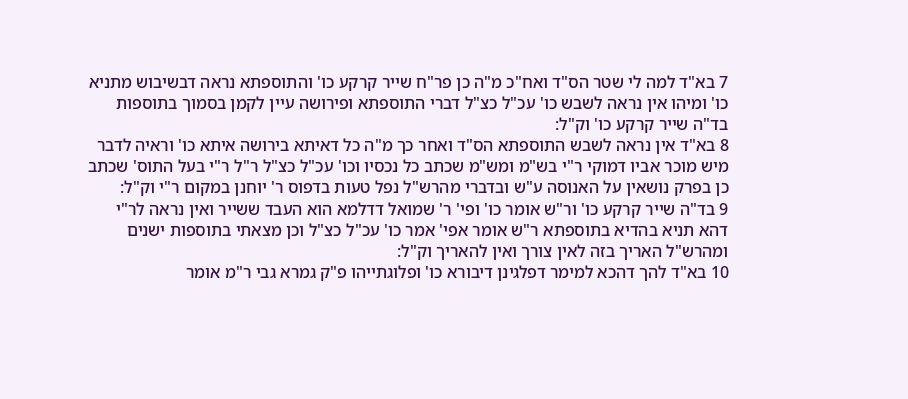7 בא"ד למה לי שטר הס"ד ואח"כ מ"ה כן פר"ח שייר קרקע כו' והתוספתא נראה דבשיבוש מתניא כו' ומיהו אין נראה לשבש כו' עכ"ל כצ"ל דברי התוספתא ופירושה עיין לקמן בסמוך בתוספות בד"ה שייר קרקע כו' וק"ל:
8 בא"ד אין נראה לשבש התוספתא הס"ד ואחר כך מ"ה כל דאיתא בירושה איתא כו' וראיה לדבר מיש מוכר אביו דמוקי ר"י בש"מ ומש"מ שכתב כל נכסיו וכו' עכ"ל כצ"ל ר"ל ר"י בעל התוס' שכתב כן בפרק נושאין על האנוסה ע"ש ובדברי מהרש"ל נפל טעות בדפוס ר' יוחנן במקום ר"י וק"ל:
9 בד"ה שייר קרקע כו' ור"ש אומר כו' ופי' ר' שמואל דדלמא הוא העבד ששייר ואין נראה לר"י דהא תניא בהדיא בתוספתא ר"ש אומר אפי' אמר כו' עכ"ל כצ"ל וכן מצאתי בתוספות ישנים ומהרש"ל האריך בזה לאין צורך ואין להאריך וק"ל:
10 בא"ד להך דהכא למימר דפלגינן דיבורא כו' ופלוגתייהו פ"ק גמרא גבי ר"מ אומר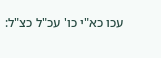עכו כא"י כו' עכ"ל כצ"ל: